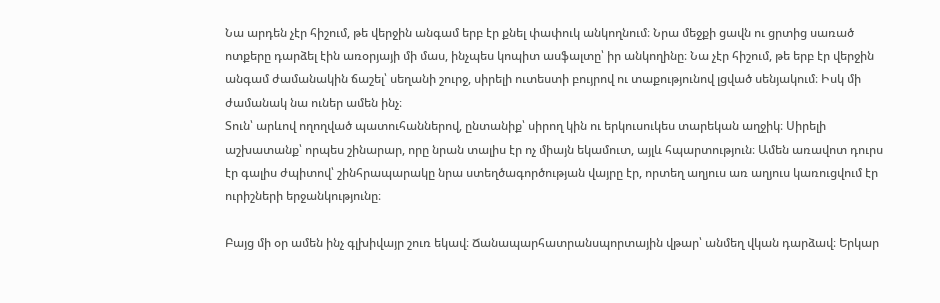Նա արդեն չէր հիշում, թե վերջին անգամ երբ էր քնել փափուկ անկողնում։ Նրա մեջքի ցավն ու ցրտից սառած ոտքերը դարձել էին առօրյայի մի մաս, ինչպես կոպիտ ասֆալտը՝ իր անկողինը։ Նա չէր հիշում, թե երբ էր վերջին անգամ ժամանակին ճաշել՝ սեղանի շուրջ, սիրելի ուտեստի բույրով ու տաքությունով լցված սենյակում։ Իսկ մի ժամանակ նա ուներ ամեն ինչ։
Տուն՝ արևով ողողված պատուհաններով, ընտանիք՝ սիրող կին ու երկուսուկես տարեկան աղջիկ։ Սիրելի աշխատանք՝ որպես շինարար, որը նրան տալիս էր ոչ միայն եկամուտ, այլև հպարտություն։ Ամեն առավոտ դուրս էր գալիս ժպիտով՝ շինհրապարակը նրա ստեղծագործության վայրը էր, որտեղ աղյուս առ աղյուս կառուցվում էր ուրիշների երջանկությունը։

Բայց մի օր ամեն ինչ գլխիվայր շուռ եկավ։ Ճանապարհատրանսպորտային վթար՝ անմեղ վկան դարձավ։ Երկար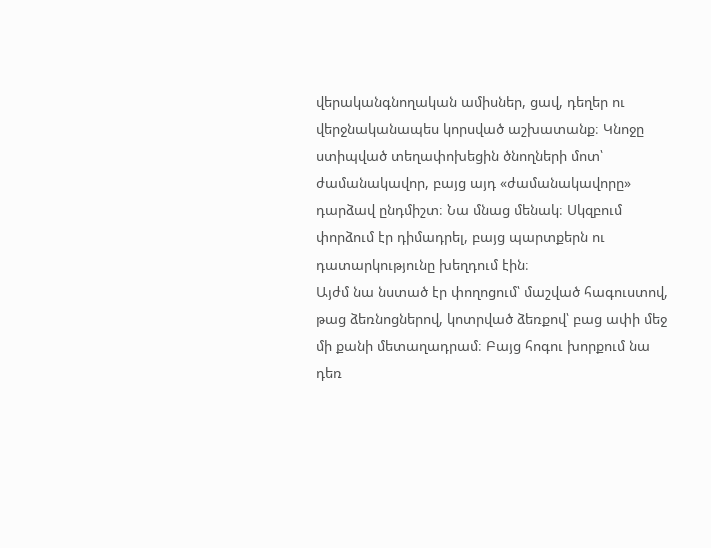վերականգնողական ամիսներ, ցավ, դեղեր ու վերջնականապես կորսված աշխատանք։ Կնոջը ստիպված տեղափոխեցին ծնողների մոտ՝ ժամանակավոր, բայց այդ «ժամանակավորը» դարձավ ընդմիշտ։ Նա մնաց մենակ։ Սկզբում փորձում էր դիմադրել, բայց պարտքերն ու դատարկությունը խեղդում էին։
Այժմ նա նստած էր փողոցում՝ մաշված հագուստով, թաց ձեռնոցներով, կոտրված ձեռքով՝ բաց ափի մեջ մի քանի մետաղադրամ։ Բայց հոգու խորքում նա դեռ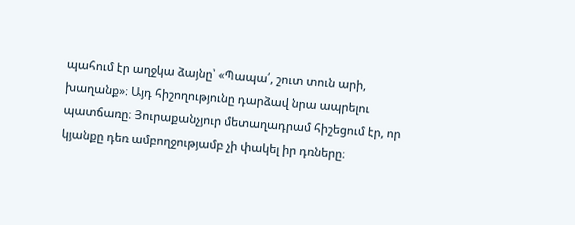պահում էր աղջկա ձայնը՝ «Պապա՛, շուտ տուն արի, խաղանք»։ Այդ հիշողությունը դարձավ նրա ապրելու պատճառը։ Յուրաքանչյուր մետաղադրամ հիշեցում էր, որ կյանքը դեռ ամբողջությամբ չի փակել իր դռները։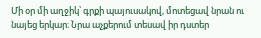Մի օր մի աղջիկ՝ գրքի պայուսակով, մոտեցավ նրան ու նայեց երկար։ Նրա աչքերում տեսավ իր դստեր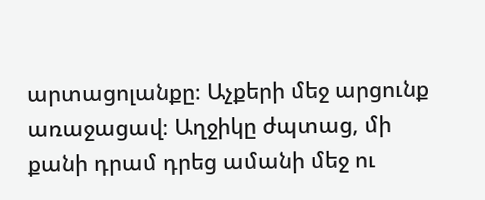արտացոլանքը։ Աչքերի մեջ արցունք առաջացավ։ Աղջիկը ժպտաց, մի քանի դրամ դրեց ամանի մեջ ու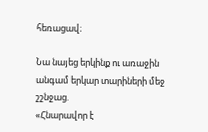հեռացավ։

Նա նայեց երկինք ու առաջին անգամ երկար տարիների մեջ շշնջաց.
«Հնարավոր է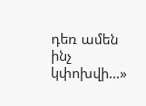դեռ ամեն ինչ կփոխվի…»